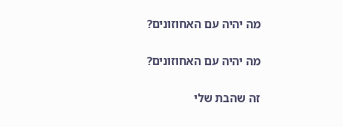מה יהיה עם האחוזונים?

מה יהיה עם האחוזונים?

זה שהבת שלי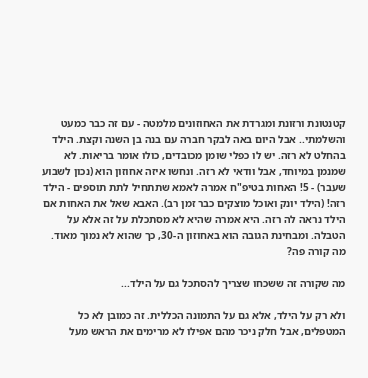קטנטונת ורזונת ומגרדת את האחוזונים מלמטה - עם זה כבר כמעט והשלמתי.. אבל היום באה לבקר חברה עם בנה בן השנה וקצת. הילד בהחלט לא רזה. יש לו כפלי שומן מכובדים, כולו אומר בריאות. לא שמנמן במיוחד, אבל וודאי לא רזה. ונחשו איזה אחוזון הוא (נכון לשבוע שעבר) - 5! האחות בטיפ"ח אמרה לאמא שתתחיל לתת תוספים - הילד רזה! (הילד יונק ואוכל מוצקים כבר זמן רב). האבא שאל את האחות אם הילד נראה לה רזה. היא אמרה שהיא לא מסתכלת על זה אלא על הטבלה. ומבחינת הגובה הוא באחוזון ה-30, כך שהוא לא נמוך מאוד. מה קורה פה?

מה שקורה זה ששכחו שצריך להסתכל גם על הילד...

ולא רק על הילד, אלא גם על התמונה הכללית. זה כמובן לא כל המטפלים, אבל חלק ניכר מהם אפילו לא מרימים את הראש מעל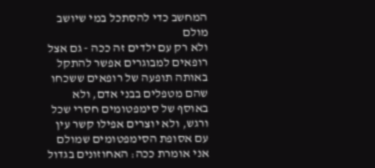המחשב כדי להסתכל במי שיושב מולם
ולא רק עם ילדים זה ככה - גם אצל רופאים למבוגרים אפשר להתקל באותה תופעה של רופאים ששכחו שהם מטפלים בבני אדם, ולא באוסף של סימפטומים חסרי שכל ורגש, ולא יוצרים אפילו קשר עין עם אסופת הסימפטומים שמולם
אני אומרת ככה: האחוזונים בגדול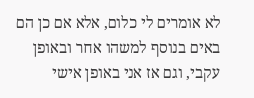לא אומרים לי כלום, אלא אם כן הם באים בנוסף למשהו אחר ובאופן עקבי, וגם אז אני באופן אישי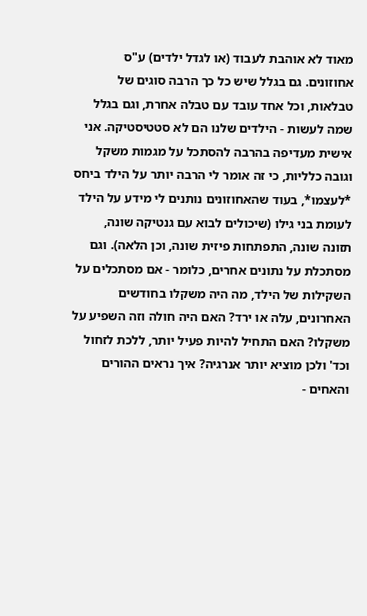מאוד לא אוהבת לעבוד (או לגדל ילדים) ע"ס אחוזונים. גם בגלל שיש כל כך הרבה סוגים של טבלאות, וכל אחד עובד עם טבלה אחרת, וגם בגלל שמה לעשות - הילדים שלנו הם לא סטטיסטיקה. אני אישית מעדיפה בהרבה להסתכל על מגמות משקל וגובה כלליות, כי זה אומר לי הרבה יותר על הילד ביחס *לעצמו*, בעוד שהאחוזונים נותנים לי מידע על הילד לעומת בני גילו (שיכולים לבוא עם גנטיקה שונה, תזונה שונה, התפתחות פיזית שונה, וכן הלאה). וגם מסתכלת על נתונים אחרים, כלומר - אם מסתכלים על השקילות של הילד, מה היה משקלו בחודשים האחרונים, עלה או ירד? האם היה חולה וזה השפיע על משקלו? האם התחיל להיות פעיל יותר, ללכת לזחול וכד' ולכן מוציא יותר אנרגיה? איך נראים ההורים והאחים -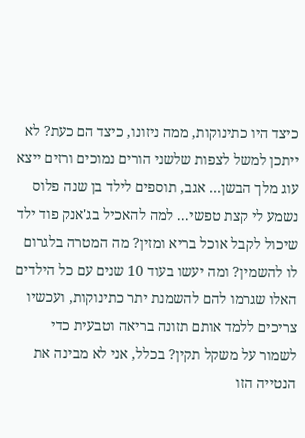כיצד היו כתינוקות, ממה ניזונו, כיצד הם כעת? לא ייתכן למשל לצפות שלשני הורים נמוכים ורזים ייצא עוג מלך הבשן... אגב, תוספים לילד בן שנה פלוס נשמע לי קצת טפשי... למה להאכיל בג'אנק פוד ילד שיכול לקבל אוכל בריא ומזין? מה המטרה בלגרום לו להשמין? ומה יעשו בעוד 10 שנים עם כל הילדים האלו שגרמו להם להשמנת יתר כתינוקות, ועכשיו צריכים ללמד אותם תזונה בריאה וטבעית כדי לשמור על משקל תקין? בכלל, אני לא מבינה את הנטייה הזו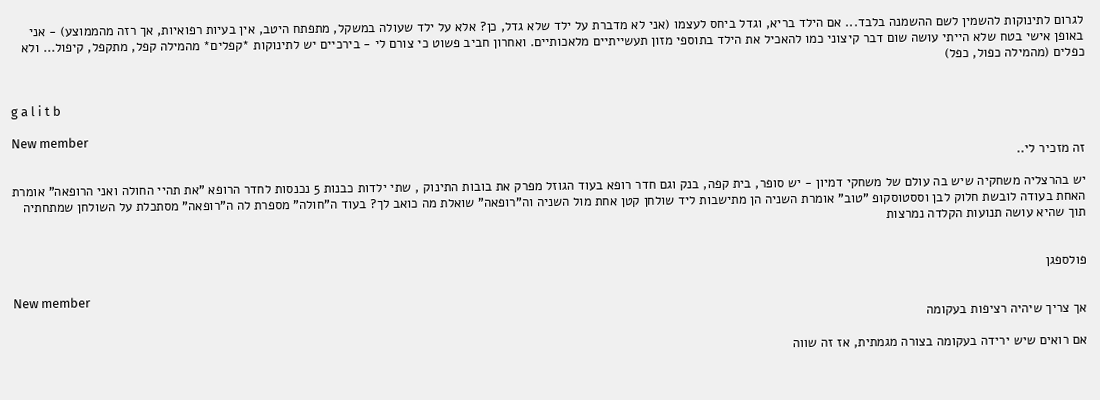לגרום לתינוקות להשמין לשם ההשמנה בלבד... אם הילד בריא, וגדל ביחס לעצמו (אני לא מדברת על ילד שלא גדל, כן? אלא על ילד שעולה במשקל, מתפתח היטב, אין בעיות רפואיות, אך רזה מהממוצע) - אני באופן אישי בטח שלא הייתי עושה שום דבר קיצוני כמו להאכיל את הילד בתוספי מזון תעשייתיים מלאכותיים. ואחרון חביב פשוט כי צורם לי - בירכיים יש לתינוקות *קפלים* מהמילה קפל, מתקפל, קיפול... ולא כפלים (מהמילה כפול, כפל)


g a l i t b

New member
זה מזכיר לי..

יש בהרצליה משחקיה שיש בה עולם של משחקי דמיון - יש סופר, בית קפה, בנק וגם חדר רופא בעוד הגוזל מפרק את בובות התינוק , שתי ילדות כבנות 5 נכנסות לחדר הרופא "את תהיי החולה ואני הרופאה" אומרת האחת בעודה לובשת חלוק לבן וססטוסקופ "טוב" אומרת השניה הן מתישבות ליד שולחן קטן אחת מול השניה וה"רופאה" שואלת מה כואב לך? בעוד ה"חולה" מספרת לה ה"רופאה" מסתכלת על השולחן שמתחתיה תוך שהיא עושה תנועות הקלדה נמרצות


פולספגן

New member
אך צריך שיהיה רציפות בעקומה

אם רואים שיש ירידה בעקומה בצורה מגמתית, אז זה שווה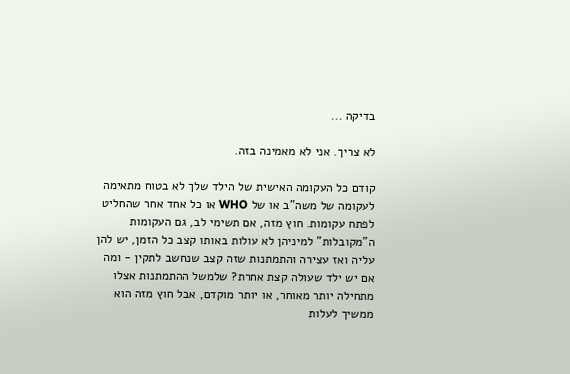בדיקה ...

לא צריך. אני לא מאמינה בזה.

קודם כל העקומה האישית של הילד שלך לא בטוח מתאימה לעקומה של משה"ב או של WHO או כל אחד אחר שהחליט לפתח עקומות. חוץ מזה, אם תשימי לב, גם העקומות ה"מקובלות" למיניהן לא עולות באותו קצב כל הזמן, יש להן עליה ואז עצירה והתמתנות שזה קצב שנחשב לתקין - ומה אם יש ילד שעולה קצת אחרת? שלמשל ההתמתנות אצלו מתחילה יותר מאוחר, או יותר מוקדם, אבל חוץ מזה הוא ממשיך לעלות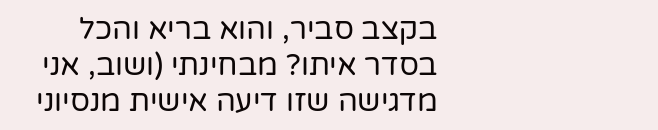בקצב סביר, והוא בריא והכל בסדר איתו? מבחינתי (ושוב, אני מדגישה שזו דיעה אישית מנסיוני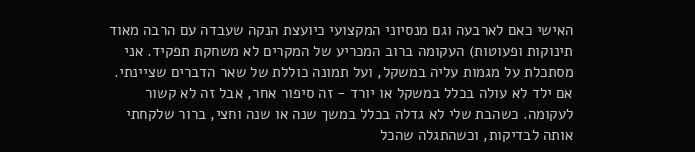האישי כאם לארבעה וגם מנסיוני המקצועי כיועצת הנקה שעבדה עם הרבה מאוד תינוקות ופעוטות) העקומה ברוב המכריע של המקרים לא משחקת תפקיד. אני מסתכלת על מגמות עליה במשקל, ועל תמונה כוללת של שאר הדברים שציינתי. אם ילד לא עולה בכלל במשקל או יורד - זה סיפור אחר, אבל זה לא קשור לעקומה. כשהבת שלי לא גדלה בכלל במשך שנה או שנה וחצי, ברור שלקחתי אותה לבדיקות, וכשהתגלה שהכל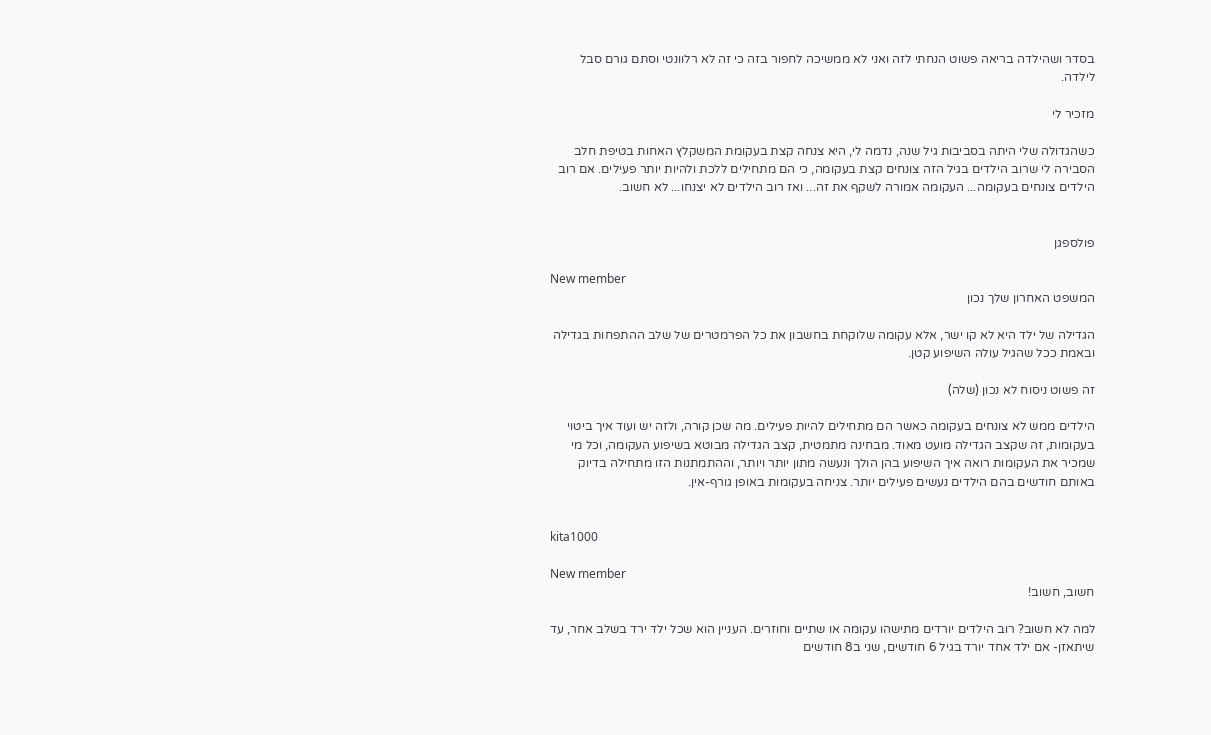בסדר ושהילדה בריאה פשוט הנחתי לזה ואני לא ממשיכה לחפור בזה כי זה לא רלוונטי וסתם גורם סבל לילדה.

מזכיר לי

כשהגדולה שלי היתה בסביבות גיל שנה, נדמה לי, היא צנחה קצת בעקומת המשקלץ האחות בטיפת חלב הסבירה לי שרוב הילדים בגיל הזה צונחים קצת בעקומה, כי הם מתחילים ללכת ולהיות יותר פעילים. אם רוב הילדים צונחים בעקומה... העקומה אמורה לשקף את זה... ואז רוב הילדים לא יצנחו... לא חשוב.


פולספגן

New member
המשפט האחרון שלך נכון

הגדילה של ילד היא לא קו ישר, אלא עקומה שלוקחת בחשבון את כל הפרמטרים של שלב ההתפחות בגדילה ובאמת ככל שהגיל עולה השיפוע קטן.

זה פשוט ניסוח לא נכון (שלה)

הילדים ממש לא צונחים בעקומה כאשר הם מתחילים להיות פעילים. מה שכן קורה, ולזה יש ועוד איך ביטוי בעקומות, זה שקצב הגדילה מועט מאוד. מבחינה מתמטית, קצב הגדילה מבוטא בשיפוע העקומה, וכל מי שמכיר את העקומות רואה איך השיפוע בהן הולך ונעשה מתון יותר ויותר, וההתמתנות הזו מתחילה בדיוק באותם חודשים בהם הילדים נעשים פעילים יותר. צניחה בעקומות באופן גורף-אין.


kita1000

New member
חשוב, חשוב!

למה לא חשוב? רוב הילדים יורדים מתישהו עקומה או שתיים וחוזרים. העניין הוא שכל ילד ירד בשלב אחר, עד שיתאזן- אם ילד אחד יורד בגיל 6 חודשים, שני ב8 חודשים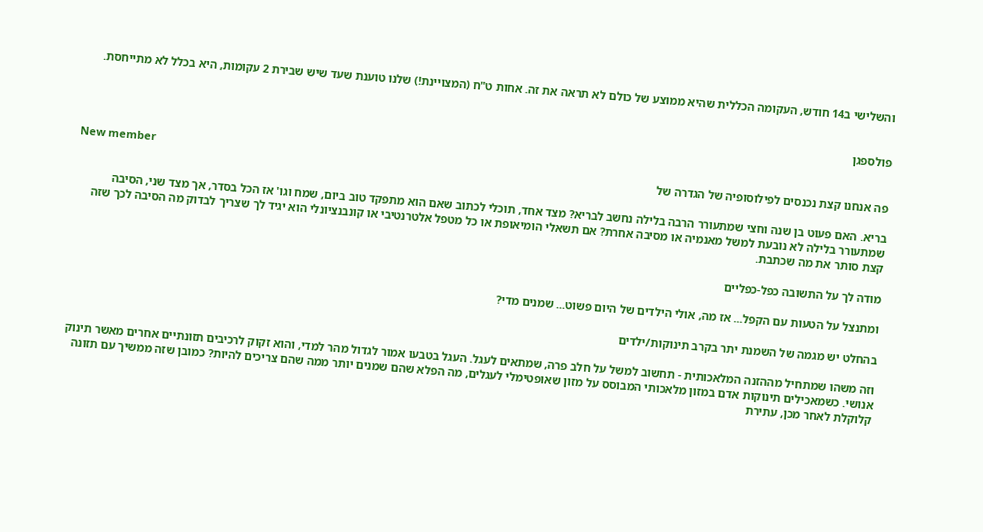והשלישי ב14 חודש, העקומה הכללית שהיא ממוצע של כולם לא תראה את זה. אחות ט"ח (המצויינת!) שלנו טוענת שעד שיש שבירת 2 עקומות, היא בכלל לא מתייחסת.


פולספגן

New member
פה אנחנו קצת נכנסים לפילוסופיה של הגדרה של

בריא. האם פעוט בן שנה וחצי שמתעורר הרבה בלילה נחשב לבריא? מצד אחד, תוכלי לכתוב שאם הוא מתפקד טוב ביום, שמח וגו' אז הכל בסדר, אך מצד שני, הסיבה שמתעורר בלילה לא נובעת למשל מאנמיה או מסיבה אחרת? אם תשאלי הומיאופת או כל מטפל אלטרנטיבי או קונבנציונלי הוא יגיד לך שצריך לבדוק מה הסיבה לכך שזה קצת סותר את מה שכתבת.

מודה לך על התשובה כפל-כפליים

ומתנצל על הטעות עם הקפל... אז מה, אולי הילדים של היום פשוט... שמנים מדי?

בהחלט יש מגמה של השמנת יתר בקרב תינוקות/ילדים

וזה משהו שמתחיל מההזנה המלאכותית - תחשוב למשל על חלב פרה, שמתאים לעגל. העגל בטבעו אמור לגדול מהר למדי, והוא זקוק לרכיבים תזונתיים אחרים מאשר תינוק אנושי. כשמאכילים תינוקות אדם במזון מלאכותי המבוסס על מזון שאופטימלי לעגלים, מה הפלא שהם שמנים יותר ממה שהם צריכים להיות? כמובן שזה ממשיך עם תזונה קלוקלת לאחר מכן, עתירת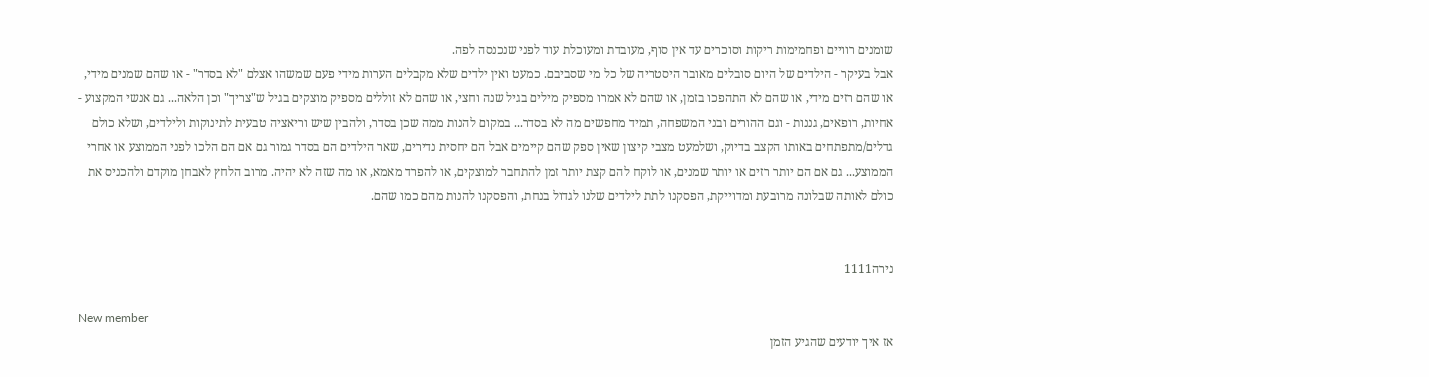שומנים רוויים ופחמימות ריקות וסוכרים עד אין סוף, מעובדת ומעוכלת עוד לפני שנכנסה לפה.
אבל בעיקר - הילדים של היום סובלים מאובר היסטריה של כל מי שסביבם. כמעט ואין ילדים שלא מקבלים הערות מידי פעם שמשהו אצלם "לא בסדר" - או שהם שמנים מידי, או שהם רזים מידי, או שהם לא התהפכו בזמן, או שהם לא אמרו מספיק מילים בגיל שנה וחצי, או שהם לא זוללים מספיק מוצקים בגיל ש"צריך" וכן הלאה... גם אנשי המקצוע - אחיות, רופאים, גננות - וגם ההורים ובני המשפחה, תמיד מחפשים מה לא בסדר... במקום להנות ממה שכן בסדר, ולהבין שיש וריאציה טבעית לתינוקות ולילדים, ושלא כולם גדלים/מתפתחים באותו הקצב בדיוק, ושלמעט מצבי קיצון שאין ספק שהם קיימים אבל הם יחסית נדירים, שאר הילדים הם בסדר גמור גם אם הם הלכו לפני הממוצע או אחרי הממוצע... גם אם הם יותר רזים או יותר שמנים, או לוקח להם קצת יותר זמן להתחבר למוצקים, או להפרד מאמא, או מה שזה לא יהיה. מרוב הלחץ לאבחן מוקדם ולהכניס את כולם לאותה שבלונה מרובעת ומדוייקת, הפסקנו לתת לילדים שלנו לגדול בנחת, והפסקנו להנות מהם כמו שהם.


נירה1111

New member
אז איך יודעים שהגיע הזמן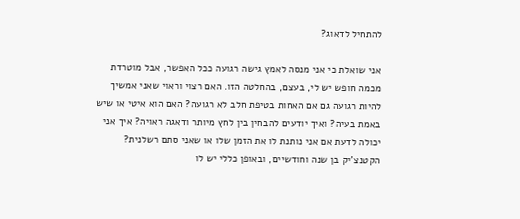להתחיל לדאוג?

אני שואלת כי אני מנסה לאמץ גישה רגועה ככל האפשר, אבל מוטרדת מכמה חופש יש לי, בעצם, בהחלטה הזו. האם רצוי וראוי שאני אמשיך להיות רגועה גם אם האחות בטיפת חלב לא רגועה? האם הוא איטי או שיש באמת בעיה? ואיך יודעים להבחין בין לחץ מיותר ודאגה ראויה? איך אני יכולה לדעת אם אני נותנת לו את הזמן שלו או שאני סתם רשלנית? הקטנצ'יק בן שנה וחודשיים, ובאופן כללי יש לו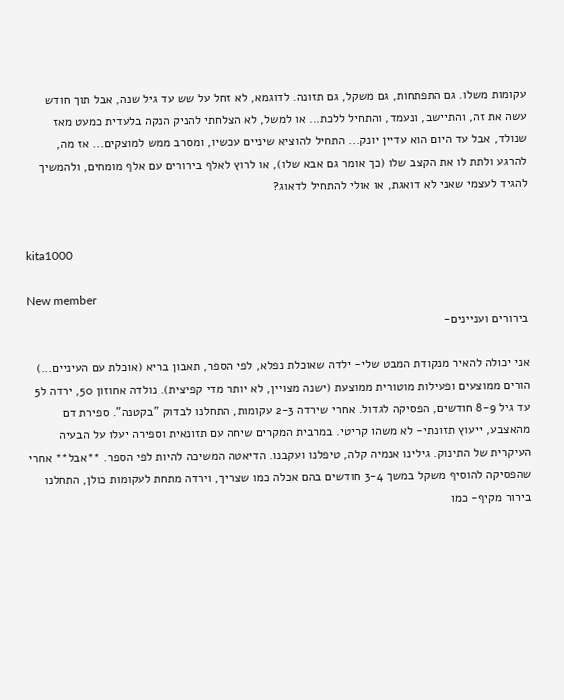עקומות משלו. גם התפתחות, גם משקל, גם תזונה. לדוגמא, לא זחל על שש עד גיל שנה, אבל תוך חודש עשה את זה, והתיישב, ונעמד, והתחיל ללכת... או למשל, לא הצלחתי להניק הנקה בלעדית כמעט מאז שנולד, אבל עד היום הוא עדיין יונק... התחיל להוציא שיניים עכשיו, ומסרב ממש למוצקים... אז מה, להרגע ולתת לו את הקצב שלו (כך אומר גם אבא שלו), או לרוץ לאלף בירורים עם אלף מומחים, ולהמשיך להגיד לעצמי שאני לא דואגת, או אולי להתחיל לדאוג?


kita1000

New member
בירורים ועניינים-

אני יכולה להאיר מנקודת המבט שלי- ילדה שאוכלת נפלא, לפי הספר, תאבון בריא (אוכלת עם העיניים...) הורים ממוצעים ופעילות מוטורית ממוצעת (ישנה מצויין, לא יותר מדי קפיצית). נולדה אחוזון 50, ירדה ל5 עד גיל 8-9 חודשים, הפסיקה לגדול. אחרי שירדה 2-3 עקומות, התחלנו לבדוק "בקטנה". ספירת דם מהאצבע, ייעוץ תזונתי- לא משהו קריטי. במרבית המקרים שיחה עם תזונאית וספירה יעלו על הבעיה העיקרית של התינוק. גילינו אנמיה קלה, טיפלנו ועקבנו. הדיאטה המשיכה להיות לפי הספר. **אבל** אחרי שהפסיקה להוסיף משקל במשך 3-4 חודשים בהם אכלה כמו שצריך, וירדה מתחת לעקומות כולן, התחלנו בירור מקיף- כמו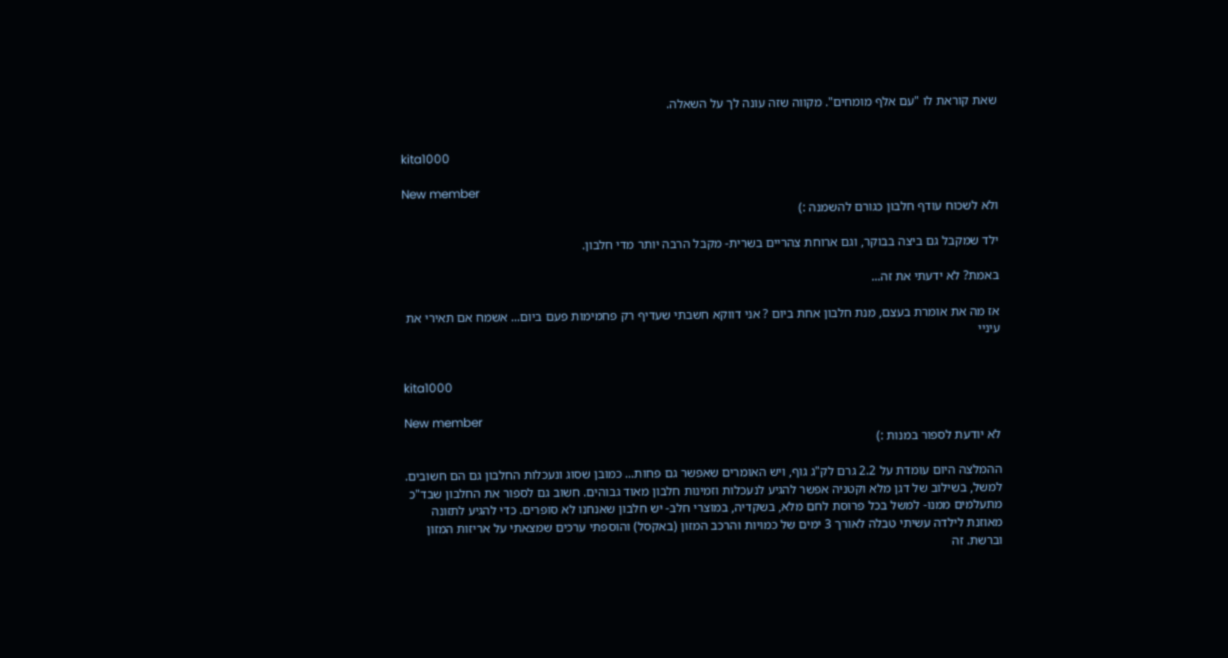שאת קוראת לו "עם אלף מומחים". מקווה שזה עונה לך על השאלה.


kita1000

New member
ולא לשכוח עודף חלבון כגורם להשמנה :)

ילד שמקבל גם ביצה בבוקר, וגם ארוחת צהריים בשרית- מקבל הרבה יותר מדי חלבון.

באמת? לא ידעתי את זה...

אז מה את אומרת בעצם, מנת חלבון אחת ביום ? אני דווקא חשבתי שעדיף רק פחמימות פעם ביום... אשמח אם תאירי את עיניי


kita1000

New member
לא יודעת לספור במנות :)

ההמלצה היום עומדת על 2.2 גרם לק"ג גוף, ויש האומרים שאפשר גם פחות... כמובן שסוג ונעכלות החלבון גם הם חשובים. למשל, בשילוב של דגן מלא וקטניה אפשר להגיע לנעכלות וזמינות חלבון מאוד גבוהים. חשוב גם לספור את החלבון שבד"כ מתעלמים ממנו- למשל בכל פרוסת לחם מלא, בשקדיה, במוצרי חלב- יש חלבון שאנחנו לא סופרים. כדי להגיע לתזונה מאוזנת לילדה עשיתי טבלה לאורך 3 ימים של כמויות והרכב המזון (באקסל) והוספתי ערכים שמצאתי על אריזות המזון וברשת. זה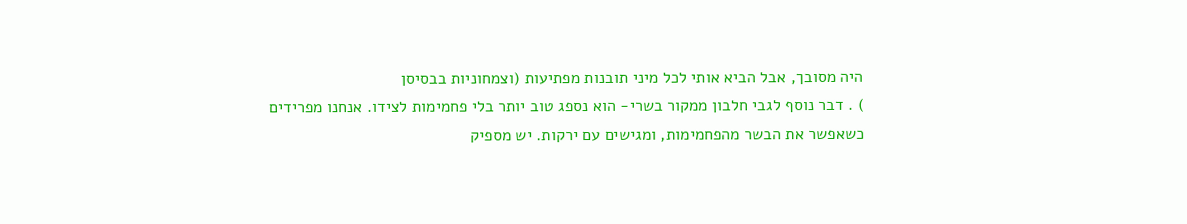היה מסובך, אבל הביא אותי לכל מיני תובנות מפתיעות (וצמחוניות בבסיסן
) . דבר נוסף לגבי חלבון ממקור בשרי- הוא נספג טוב יותר בלי פחמימות לצידו. אנחנו מפרידים כשאפשר את הבשר מהפחמימות, ומגישים עם ירקות. יש מספיק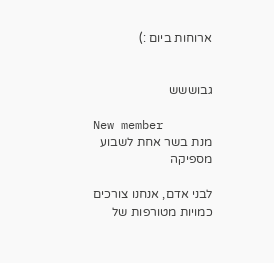ארוחות ביום :)


גבוששש

New member
מנת בשר אחת לשבוע מספיקה

לבני אדם, אנחנו צורכים כמויות מטורפות של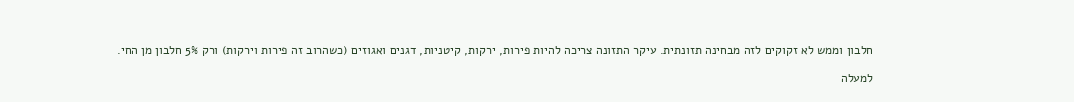חלבון וממש לא זקוקים לזה מבחינה תזונתית. עיקר התזונה צריכה להיות פירות, ירקות, קיטניות, דגנים ואגוזים (כשהרוב זה פירות וירקות) ורק 5% חלבון מן החי.

למעלה